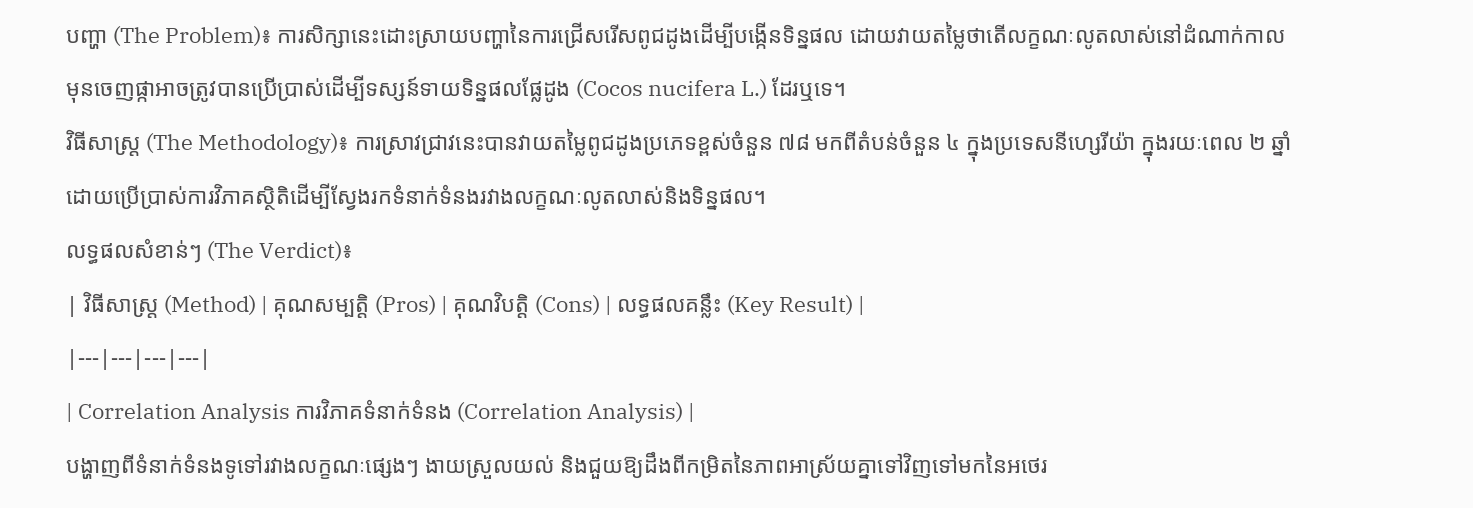បញ្ហា (The Problem)៖ ការសិក្សានេះដោះស្រាយបញ្ហានៃការជ្រើសរើសពូជដូងដើម្បីបង្កើនទិន្នផល ដោយវាយតម្លៃថាតើលក្ខណៈលូតលាស់នៅដំណាក់កាលមុនចេញផ្កាអាចត្រូវបានប្រើប្រាស់ដើម្បីទស្សន៍ទាយទិន្នផលផ្លែដូង (Cocos nucifera L.) ដែរឬទេ។
វិធីសាស្ត្រ (The Methodology)៖ ការស្រាវជ្រាវនេះបានវាយតម្លៃពូជដូងប្រភេទខ្ពស់ចំនួន ៧៨ មកពីតំបន់ចំនួន ៤ ក្នុងប្រទេសនីហ្សេរីយ៉ា ក្នុងរយៈពេល ២ ឆ្នាំ ដោយប្រើប្រាស់ការវិភាគស្ថិតិដើម្បីស្វែងរកទំនាក់ទំនងរវាងលក្ខណៈលូតលាស់និងទិន្នផល។
លទ្ធផលសំខាន់ៗ (The Verdict)៖
| វិធីសាស្ត្រ (Method) | គុណសម្បត្តិ (Pros) | គុណវិបត្តិ (Cons) | លទ្ធផលគន្លឹះ (Key Result) |
|---|---|---|---|
| Correlation Analysis ការវិភាគទំនាក់ទំនង (Correlation Analysis) |
បង្ហាញពីទំនាក់ទំនងទូទៅរវាងលក្ខណៈផ្សេងៗ ងាយស្រួលយល់ និងជួយឱ្យដឹងពីកម្រិតនៃភាពអាស្រ័យគ្នាទៅវិញទៅមកនៃអថេរ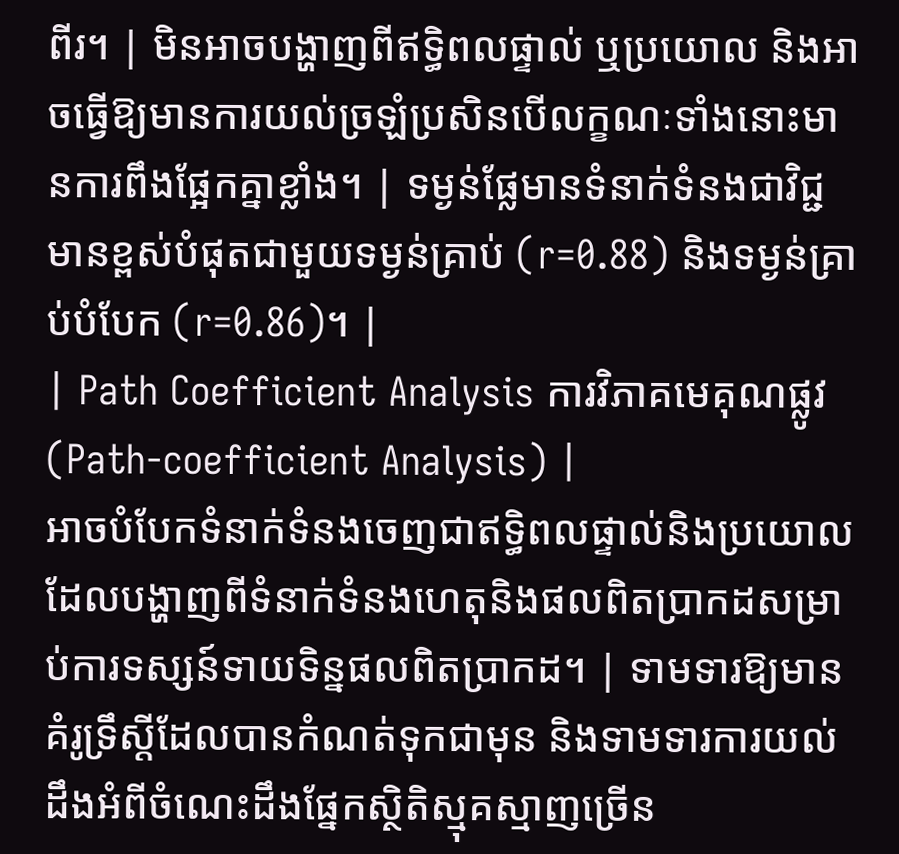ពីរ។ | មិនអាចបង្ហាញពីឥទ្ធិពលផ្ទាល់ ឬប្រយោល និងអាចធ្វើឱ្យមានការយល់ច្រឡំប្រសិនបើលក្ខណៈទាំងនោះមានការពឹងផ្អែកគ្នាខ្លាំង។ | ទម្ងន់ផ្លែមានទំនាក់ទំនងជាវិជ្ជមានខ្ពស់បំផុតជាមួយទម្ងន់គ្រាប់ (r=0.88) និងទម្ងន់គ្រាប់បំបែក (r=0.86)។ |
| Path Coefficient Analysis ការវិភាគមេគុណផ្លូវ (Path-coefficient Analysis) |
អាចបំបែកទំនាក់ទំនងចេញជាឥទ្ធិពលផ្ទាល់និងប្រយោល ដែលបង្ហាញពីទំនាក់ទំនងហេតុនិងផលពិតប្រាកដសម្រាប់ការទស្សន៍ទាយទិន្នផលពិតប្រាកដ។ | ទាមទារឱ្យមានគំរូទ្រឹស្តីដែលបានកំណត់ទុកជាមុន និងទាមទារការយល់ដឹងអំពីចំណេះដឹងផ្នែកស្ថិតិស្មុគស្មាញច្រើន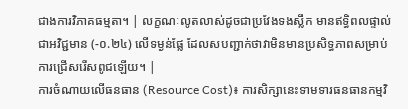ជាងការវិភាគធម្មតា។ | លក្ខណៈលូតលាស់ដូចជាប្រវែងទងស្លឹក មានឥទ្ធិពលផ្ទាល់ជាអវិជ្ជមាន (-០.២៤) លើទម្ងន់ផ្លែ ដែលសបញ្ជាក់ថាវាមិនមានប្រសិទ្ធភាពសម្រាប់ការជ្រើសរើសពូជឡើយ។ |
ការចំណាយលើធនធាន (Resource Cost)៖ ការសិក្សានេះទាមទារធនធានកម្មវិ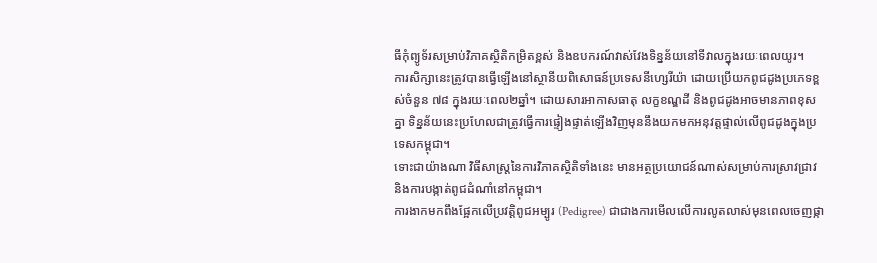ធីកុំព្យូទ័រសម្រាប់វិភាគស្ថិតិកម្រិតខ្ពស់ និងឧបករណ៍វាស់វែងទិន្នន័យនៅទីវាលក្នុងរយៈពេលយូរ។
ការសិក្សានេះត្រូវបានធ្វើឡើងនៅស្ថានីយពិសោធន៍ប្រទេសនីហ្សេរីយ៉ា ដោយប្រើយកពូជដូងប្រភេទខ្ពស់ចំនួន ៧៨ ក្នុងរយៈពេល២ឆ្នាំ។ ដោយសារអាកាសធាតុ លក្ខខណ្ឌដី និងពូជដូងអាចមានភាពខុសគ្នា ទិន្នន័យនេះប្រហែលជាត្រូវធ្វើការផ្ទៀងផ្ទាត់ឡើងវិញមុននឹងយកមកអនុវត្តផ្ទាល់លើពូជដូងក្នុងប្រទេសកម្ពុជា។
ទោះជាយ៉ាងណា វិធីសាស្ត្រនៃការវិភាគស្ថិតិទាំងនេះ មានអត្ថប្រយោជន៍ណាស់សម្រាប់ការស្រាវជ្រាវ និងការបង្កាត់ពូជដំណាំនៅកម្ពុជា។
ការងាកមកពឹងផ្អែកលើប្រវត្តិពូជអម្បូរ (Pedigree) ជាជាងការមើលលើការលូតលាស់មុនពេលចេញផ្កា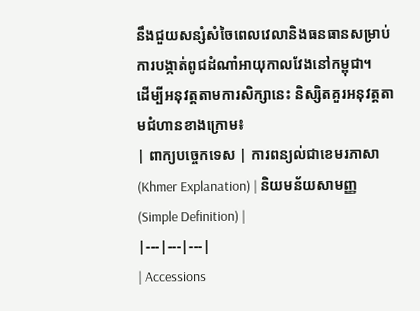នឹងជួយសន្សំសំចៃពេលវេលានិងធនធានសម្រាប់ការបង្កាត់ពូជដំណាំអាយុកាលវែងនៅកម្ពុជា។
ដើម្បីអនុវត្តតាមការសិក្សានេះ និស្សិតគួរអនុវត្តតាមជំហានខាងក្រោម៖
| ពាក្យបច្ចេកទេស | ការពន្យល់ជាខេមរភាសា (Khmer Explanation) | និយមន័យសាមញ្ញ (Simple Definition) |
|---|---|---|
| Accessions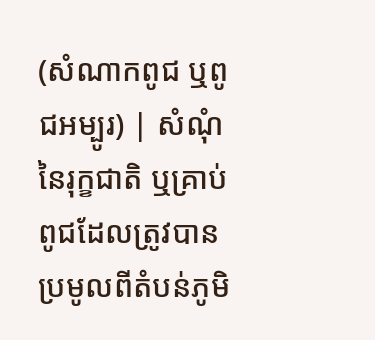(សំណាកពូជ ឬពូជអម្បូរ) | សំណុំនៃរុក្ខជាតិ ឬគ្រាប់ពូជដែលត្រូវបានប្រមូលពីតំបន់ភូមិ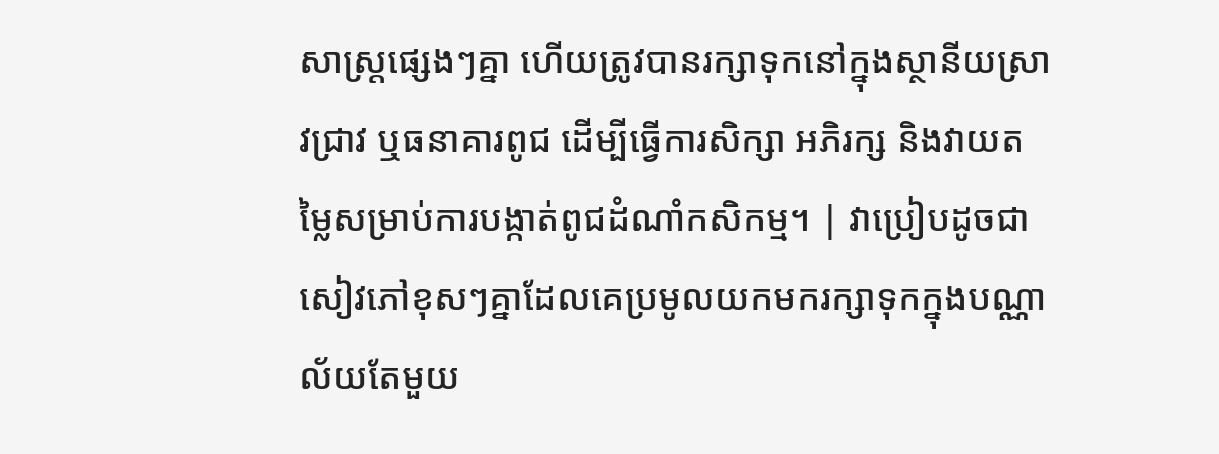សាស្ត្រផ្សេងៗគ្នា ហើយត្រូវបានរក្សាទុកនៅក្នុងស្ថានីយស្រាវជ្រាវ ឬធនាគារពូជ ដើម្បីធ្វើការសិក្សា អភិរក្ស និងវាយតម្លៃសម្រាប់ការបង្កាត់ពូជដំណាំកសិកម្ម។ | វាប្រៀបដូចជាសៀវភៅខុសៗគ្នាដែលគេប្រមូលយកមករក្សាទុកក្នុងបណ្ណាល័យតែមួយ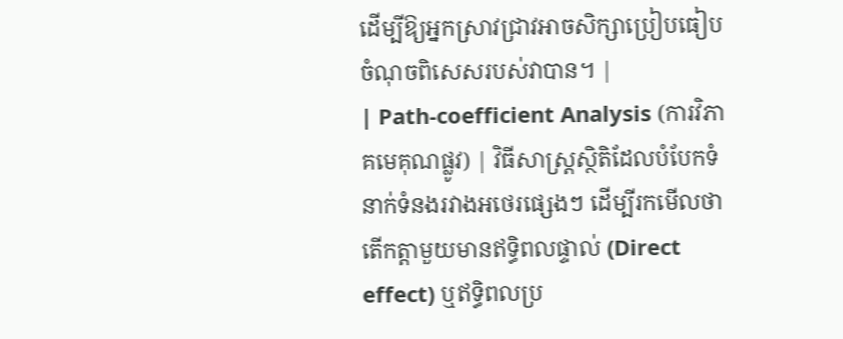ដើម្បីឱ្យអ្នកស្រាវជ្រាវអាចសិក្សាប្រៀបធៀបចំណុចពិសេសរបស់វាបាន។ |
| Path-coefficient Analysis (ការវិភាគមេគុណផ្លូវ) | វិធីសាស្ត្រស្ថិតិដែលបំបែកទំនាក់ទំនងរវាងអថេរផ្សេងៗ ដើម្បីរកមើលថាតើកត្តាមួយមានឥទ្ធិពលផ្ទាល់ (Direct effect) ឬឥទ្ធិពលប្រ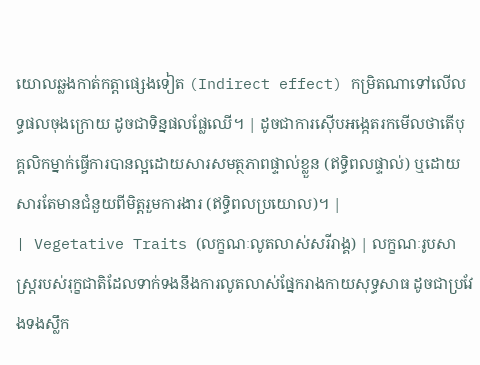យោលឆ្លងកាត់កត្តាផ្សេងទៀត (Indirect effect) កម្រិតណាទៅលើលទ្ធផលចុងក្រោយ ដូចជាទិន្នផលផ្លែឈើ។ | ដូចជាការស៊ើបអង្កេតរកមើលថាតើបុគ្គលិកម្នាក់ធ្វើការបានល្អដោយសារសមត្ថភាពផ្ទាល់ខ្លួន (ឥទ្ធិពលផ្ទាល់) ឬដោយសារតែមានជំនួយពីមិត្តរួមការងារ (ឥទ្ធិពលប្រយោល)។ |
| Vegetative Traits (លក្ខណៈលូតលាស់សរីរាង្គ) | លក្ខណៈរូបសាស្ត្ររបស់រុក្ខជាតិដែលទាក់ទងនឹងការលូតលាស់ផ្នែករាងកាយសុទ្ធសាធ ដូចជាប្រវែងទងស្លឹក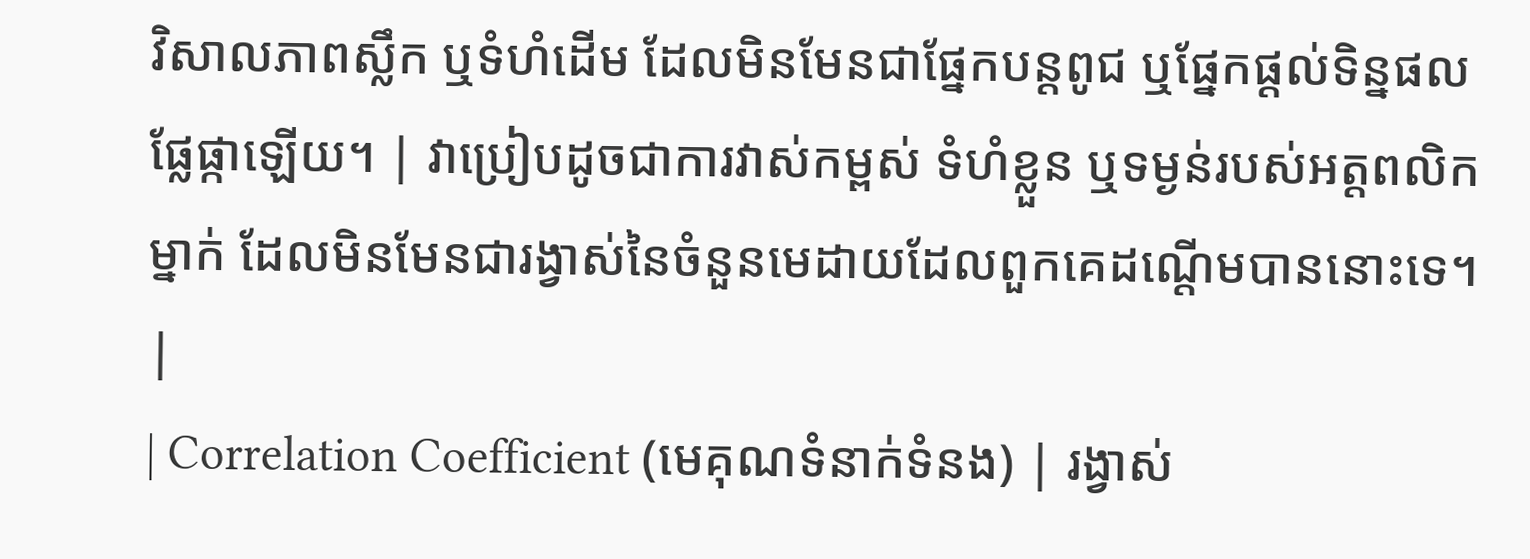វិសាលភាពស្លឹក ឬទំហំដើម ដែលមិនមែនជាផ្នែកបន្តពូជ ឬផ្នែកផ្តល់ទិន្នផលផ្លែផ្កាឡើយ។ | វាប្រៀបដូចជាការវាស់កម្ពស់ ទំហំខ្លួន ឬទម្ងន់របស់អត្តពលិកម្នាក់ ដែលមិនមែនជារង្វាស់នៃចំនួនមេដាយដែលពួកគេដណ្តើមបាននោះទេ។ |
| Correlation Coefficient (មេគុណទំនាក់ទំនង) | រង្វាស់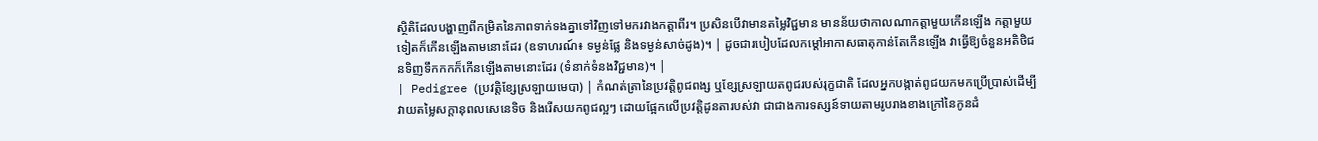ស្ថិតិដែលបង្ហាញពីកម្រិតនៃភាពទាក់ទងគ្នាទៅវិញទៅមករវាងកត្តាពីរ។ ប្រសិនបើវាមានតម្លៃវិជ្ជមាន មានន័យថាកាលណាកត្តាមួយកើនឡើង កត្តាមួយទៀតក៏កើនឡើងតាមនោះដែរ (ឧទាហរណ៍៖ ទម្ងន់ផ្លែ និងទម្ងន់សាច់ដូង)។ | ដូចជារបៀបដែលកម្ដៅអាកាសធាតុកាន់តែកើនឡើង វាធ្វើឱ្យចំនួនអតិថិជនទិញទឹកកកក៏កើនឡើងតាមនោះដែរ (ទំនាក់ទំនងវិជ្ជមាន)។ |
| Pedigree (ប្រវត្តិខ្សែស្រឡាយមេបា) | កំណត់ត្រានៃប្រវត្តិពូជពង្ស ឬខ្សែស្រឡាយតពូជរបស់រុក្ខជាតិ ដែលអ្នកបង្កាត់ពូជយកមកប្រើប្រាស់ដើម្បីវាយតម្លៃសក្តានុពលសេនេទិច និងរើសយកពូជល្អៗ ដោយផ្អែកលើប្រវត្តិដូនតារបស់វា ជាជាងការទស្សន៍ទាយតាមរូបរាងខាងក្រៅនៃកូនដំ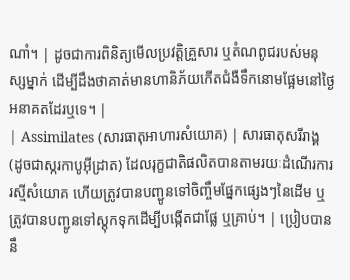ណាំ។ | ដូចជាការពិនិត្យមើលប្រវត្តិគ្រួសារ ឬតំណពូជរបស់មនុស្សម្នាក់ ដើម្បីដឹងថាគាត់មានហានិភ័យកើតជំងឺទឹកនោមផ្អែមនៅថ្ងៃអនាគតដែរឬទេ។ |
| Assimilates (សារធាតុអាហារសំយោគ) | សារធាតុសរីរាង្គ (ដូចជាស្ករកាបូអ៊ីដ្រាត) ដែលរុក្ខជាតិផលិតបានតាមរយៈដំណើរការរស្មីសំយោគ ហើយត្រូវបានបញ្ជូនទៅចិញ្ចឹមផ្នែកផ្សេងៗនៃដើម ឬត្រូវបានបញ្ជូនទៅស្តុកទុកដើម្បីបង្កើតជាផ្លែ ឬគ្រាប់។ | ប្រៀបបាននឹ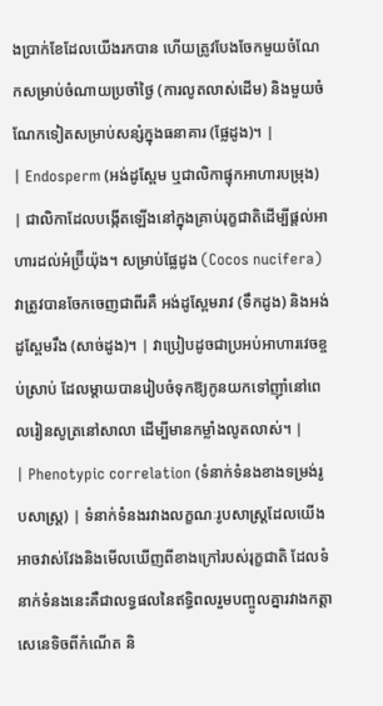ងប្រាក់ខែដែលយើងរកបាន ហើយត្រូវបែងចែកមួយចំណែកសម្រាប់ចំណាយប្រចាំថ្ងៃ (ការលូតលាស់ដើម) និងមួយចំណែកទៀតសម្រាប់សន្សំក្នុងធនាគារ (ផ្លែដូង)។ |
| Endosperm (អង់ដូស្ពែម ឬជាលិកាផ្ទុកអាហារបម្រុង) | ជាលិកាដែលបង្កើតឡើងនៅក្នុងគ្រាប់រុក្ខជាតិដើម្បីផ្តល់អាហារដល់អំប្រ៊ីយ៉ុង។ សម្រាប់ផ្លែដូង (Cocos nucifera) វាត្រូវបានចែកចេញជាពីរគឺ អង់ដូស្ពែមរាវ (ទឹកដូង) និងអង់ដូស្ពែមរឹង (សាច់ដូង)។ | វាប្រៀបដូចជាប្រអប់អាហារវេចខ្ចប់ស្រាប់ ដែលម្តាយបានរៀបចំទុកឱ្យកូនយកទៅញ៉ាំនៅពេលរៀនសូត្រនៅសាលា ដើម្បីមានកម្លាំងលូតលាស់។ |
| Phenotypic correlation (ទំនាក់ទំនងខាងទម្រង់រូបសាស្ត្រ) | ទំនាក់ទំនងរវាងលក្ខណៈរូបសាស្ត្រដែលយើងអាចវាស់វែងនិងមើលឃើញពីខាងក្រៅរបស់រុក្ខជាតិ ដែលទំនាក់ទំនងនេះគឺជាលទ្ធផលនៃឥទ្ធិពលរួមបញ្ចូលគ្នារវាងកត្តាសេនេទិចពីកំណើត និ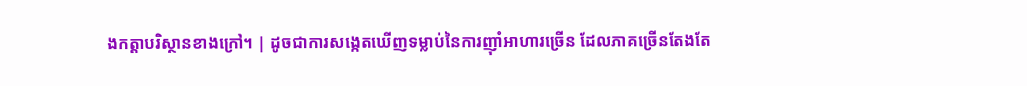ងកត្តាបរិស្ថានខាងក្រៅ។ | ដូចជាការសង្កេតឃើញទម្លាប់នៃការញ៉ាំអាហារច្រើន ដែលភាគច្រើនតែងតែ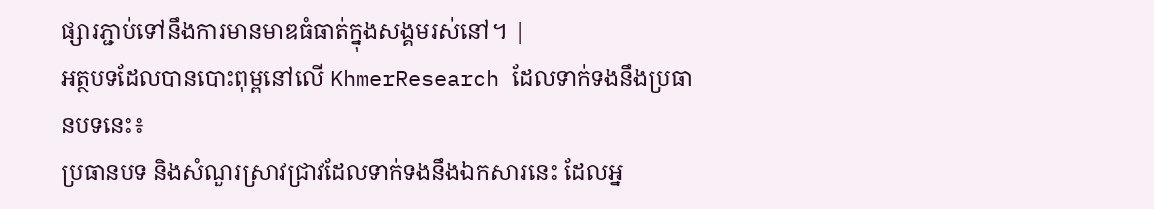ផ្សារភ្ជាប់ទៅនឹងការមានមាឌធំធាត់ក្នុងសង្គមរស់នៅ។ |
អត្ថបទដែលបានបោះពុម្ពនៅលើ KhmerResearch ដែលទាក់ទងនឹងប្រធានបទនេះ៖
ប្រធានបទ និងសំណួរស្រាវជ្រាវដែលទាក់ទងនឹងឯកសារនេះ ដែលអ្ន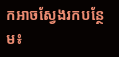កអាចស្វែងរកបន្ថែម៖